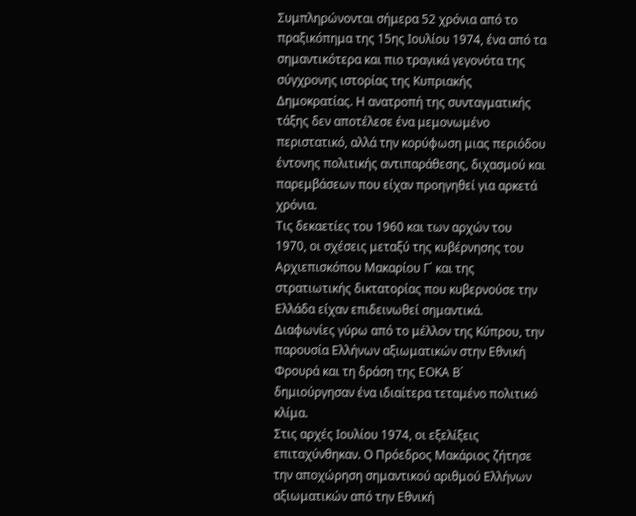Συμπληρώνονται σήμερα 52 χρόνια από το πραξικόπημα της 15ης Ιουλίου 1974, ένα από τα σημαντικότερα και πιο τραγικά γεγονότα της σύγχρονης ιστορίας της Κυπριακής Δημοκρατίας. Η ανατροπή της συνταγματικής τάξης δεν αποτέλεσε ένα μεμονωμένο περιστατικό, αλλά την κορύφωση μιας περιόδου έντονης πολιτικής αντιπαράθεσης, διχασμού και παρεμβάσεων που είχαν προηγηθεί για αρκετά χρόνια.
Τις δεκαετίες του 1960 και των αρχών του 1970, οι σχέσεις μεταξύ της κυβέρνησης του Αρχιεπισκόπου Μακαρίου Γ΄ και της στρατιωτικής δικτατορίας που κυβερνούσε την Ελλάδα είχαν επιδεινωθεί σημαντικά. Διαφωνίες γύρω από το μέλλον της Κύπρου, την παρουσία Ελλήνων αξιωματικών στην Εθνική Φρουρά και τη δράση της ΕΟΚΑ Β΄ δημιούργησαν ένα ιδιαίτερα τεταμένο πολιτικό κλίμα.
Στις αρχές Ιουλίου 1974, οι εξελίξεις επιταχύνθηκαν. Ο Πρόεδρος Μακάριος ζήτησε την αποχώρηση σημαντικού αριθμού Ελλήνων αξιωματικών από την Εθνική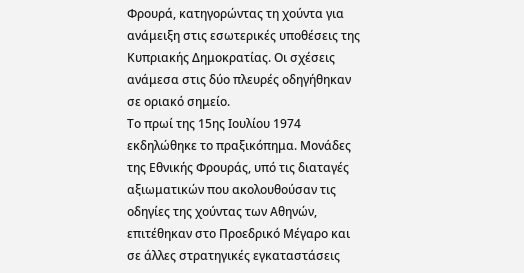Φρουρά, κατηγορώντας τη χούντα για ανάμειξη στις εσωτερικές υποθέσεις της Κυπριακής Δημοκρατίας. Οι σχέσεις ανάμεσα στις δύο πλευρές οδηγήθηκαν σε οριακό σημείο.
Το πρωί της 15ης Ιουλίου 1974 εκδηλώθηκε το πραξικόπημα. Μονάδες της Εθνικής Φρουράς, υπό τις διαταγές αξιωματικών που ακολουθούσαν τις οδηγίες της χούντας των Αθηνών, επιτέθηκαν στο Προεδρικό Μέγαρο και σε άλλες στρατηγικές εγκαταστάσεις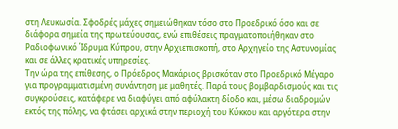στη Λευκωσία. Σφοδρές μάχες σημειώθηκαν τόσο στο Προεδρικό όσο και σε διάφορα σημεία της πρωτεύουσας, ενώ επιθέσεις πραγματοποιήθηκαν στο Ραδιοφωνικό Ίδρυμα Κύπρου, στην Αρχιεπισκοπή, στο Αρχηγείο της Αστυνομίας και σε άλλες κρατικές υπηρεσίες.
Την ώρα της επίθεσης, ο Πρόεδρος Μακάριος βρισκόταν στο Προεδρικό Μέγαρο για προγραμματισμένη συνάντηση με μαθητές. Παρά τους βομβαρδισμούς και τις συγκρούσεις, κατάφερε να διαφύγει από αφύλακτη δίοδο και, μέσω διαδρομών εκτός της πόλης, να φτάσει αρχικά στην περιοχή του Κύκκου και αργότερα στην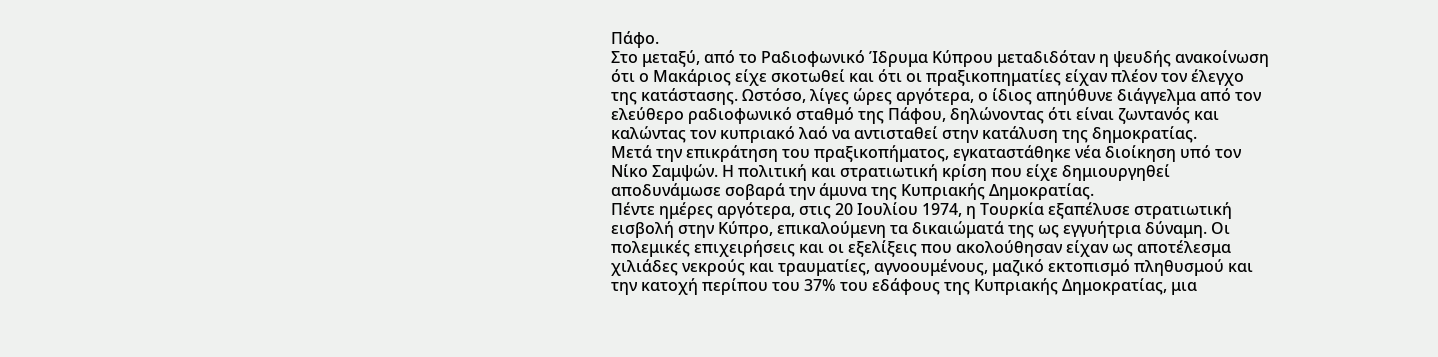Πάφο.
Στο μεταξύ, από το Ραδιοφωνικό Ίδρυμα Κύπρου μεταδιδόταν η ψευδής ανακοίνωση ότι ο Μακάριος είχε σκοτωθεί και ότι οι πραξικοπηματίες είχαν πλέον τον έλεγχο της κατάστασης. Ωστόσο, λίγες ώρες αργότερα, ο ίδιος απηύθυνε διάγγελμα από τον ελεύθερο ραδιοφωνικό σταθμό της Πάφου, δηλώνοντας ότι είναι ζωντανός και καλώντας τον κυπριακό λαό να αντισταθεί στην κατάλυση της δημοκρατίας.
Μετά την επικράτηση του πραξικοπήματος, εγκαταστάθηκε νέα διοίκηση υπό τον Νίκο Σαμψών. Η πολιτική και στρατιωτική κρίση που είχε δημιουργηθεί αποδυνάμωσε σοβαρά την άμυνα της Κυπριακής Δημοκρατίας.
Πέντε ημέρες αργότερα, στις 20 Ιουλίου 1974, η Τουρκία εξαπέλυσε στρατιωτική εισβολή στην Κύπρο, επικαλούμενη τα δικαιώματά της ως εγγυήτρια δύναμη. Οι πολεμικές επιχειρήσεις και οι εξελίξεις που ακολούθησαν είχαν ως αποτέλεσμα χιλιάδες νεκρούς και τραυματίες, αγνοουμένους, μαζικό εκτοπισμό πληθυσμού και την κατοχή περίπου του 37% του εδάφους της Κυπριακής Δημοκρατίας, μια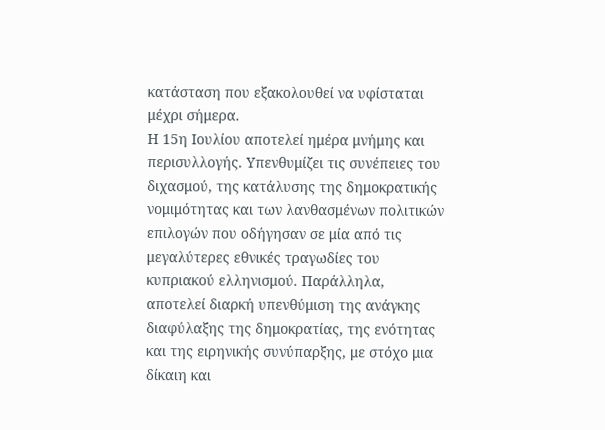κατάσταση που εξακολουθεί να υφίσταται μέχρι σήμερα.
Η 15η Ιουλίου αποτελεί ημέρα μνήμης και περισυλλογής. Υπενθυμίζει τις συνέπειες του διχασμού, της κατάλυσης της δημοκρατικής νομιμότητας και των λανθασμένων πολιτικών επιλογών που οδήγησαν σε μία από τις μεγαλύτερες εθνικές τραγωδίες του κυπριακού ελληνισμού. Παράλληλα, αποτελεί διαρκή υπενθύμιση της ανάγκης διαφύλαξης της δημοκρατίας, της ενότητας και της ειρηνικής συνύπαρξης, με στόχο μια δίκαιη και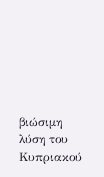βιώσιμη λύση του Κυπριακού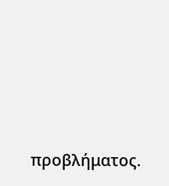προβλήματος.